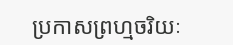ប្រកាសព្រហ្មចរិយៈ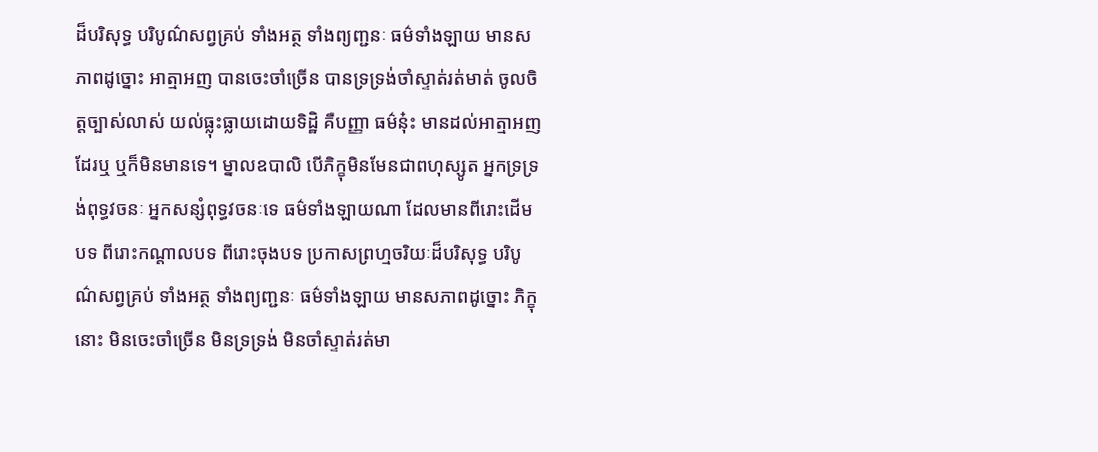ដ៏បរិសុទ្ធ បរិបូណ៌សព្វគ្រប់ ទាំងអត្ថ ទាំងព្យញ្ជនៈ ធម៌ទាំងឡាយ មានសភាពដូច្នោះ អាត្មាអញ បានចេះចាំច្រើន បានទ្រទ្រង់ចាំស្ទាត់រត់មាត់ ចូលចិត្តច្បាស់លាស់ យល់ធ្លុះធ្លាយដោយទិដ្ឋិ គឺបញ្ញា ធម៌នុ៎ះ មានដល់អាត្មាអញដែរឬ ឬក៏មិនមានទេ។ ម្នាលឧបាលិ បើភិក្ខុមិនមែនជាពហុស្សូត អ្នកទ្រទ្រង់ពុទ្ធវចនៈ អ្នកសន្សំពុទ្ធវចនៈទេ ធម៌ទាំងឡាយណា ដែលមានពីរោះដើមបទ ពីរោះកណ្តាលបទ ពីរោះចុងបទ ប្រកាសព្រហ្មចរិយៈដ៏បរិសុទ្ធ បរិបូណ៌សព្វគ្រប់ ទាំងអត្ថ ទាំងព្យញ្ជនៈ ធម៌ទាំងឡាយ មានសភាពដូច្នោះ ភិក្ខុនោះ មិនចេះចាំច្រើន មិនទ្រទ្រង់ មិនចាំស្ទាត់រត់មា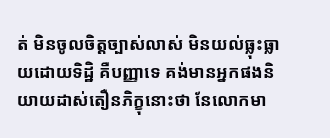ត់ មិនចូលចិត្តច្បាស់លាស់ មិនយល់ធ្លុះធ្លាយដោយទិដ្ឋិ គឺបញ្ញាទេ គង់មានអ្នកផងនិយាយដាស់តឿនភិក្ខុនោះថា នែលោកមា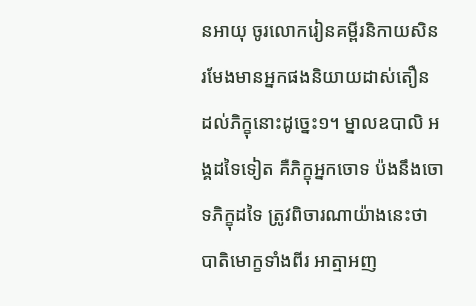នអាយុ ចូរលោករៀនគម្ពីរនិកាយសិន រមែងមានអ្នកផងនិយាយដាស់តឿន ដល់ភិក្ខុនោះដូច្នេះ១។ ម្នាលឧបាលិ អង្គដទៃទៀត គឺភិក្ខុអ្នកចោទ ប៉ងនឹងចោទភិក្ខុដទៃ ត្រូវពិចារណាយ៉ាងនេះថា បាតិមោក្ខទាំងពីរ អាត្មាអញ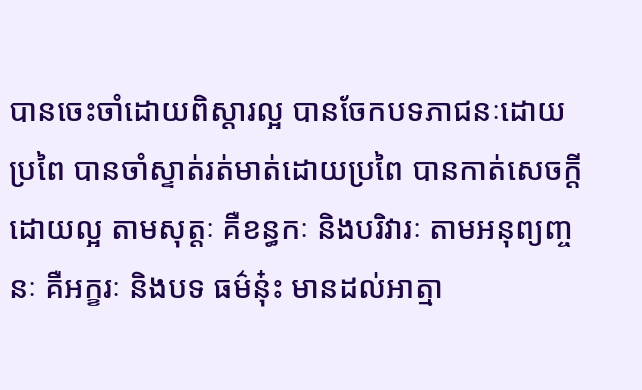បានចេះចាំដោយពិស្តារល្អ បានចែកបទភាជនៈដោយប្រពៃ បានចាំស្ទាត់រត់មាត់ដោយប្រពៃ បានកាត់សេចក្តីដោយល្អ តាមសុត្តៈ គឺខន្ធកៈ និងបរិវារៈ តាមអនុព្យញ្ចនៈ គឺអក្ខរៈ និងបទ ធម៌នុ៎ះ មានដល់អាត្មា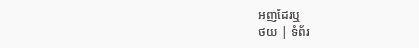អញដែរឬ
ថយ | ទំព័រ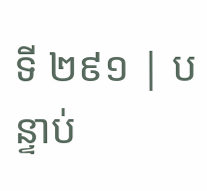ទី ២៩១ | បន្ទាប់